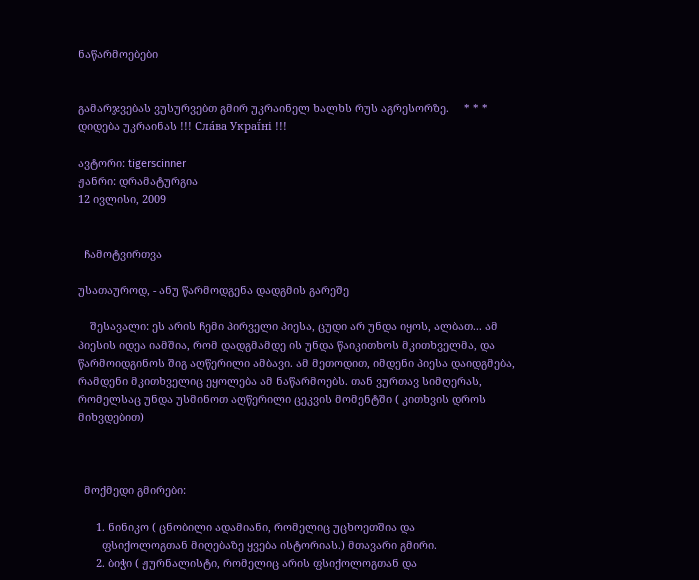ნაწარმოებები


გამარჯვებას ვუსურვებთ გმირ უკრაინელ ხალხს რუს აგრესორზე.     * * *     დიდება უკრაინას !!! Сла́ва Украї́ні !!!

ავტორი: tigerscinner
ჟანრი: დრამატურგია
12 ივლისი, 2009


  ჩამოტვირთვა

უსათაუროდ, - ანუ წარმოდგენა დადგმის გარეშე

    შესავალი: ეს არის ჩემი პირველი პიესა, ცუდი არ უნდა იყოს, ალბათ... ამ პიესის იდეა იამშია, რომ დადგმამდე ის უნდა წაიკითხოს მკითხველმა, და წარმოიდგინოს შიგ აღწერილი ამბავი. ამ მეთოდით, იმდენი პიესა დაიდგმება, რამდენი მკითხველიც ეყოლება ამ ნაწარმოებს. თან ვურთავ სიმღერას, რომელსაც უნდა უსმინოთ აღწერილი ცეკვის მომენტში ( კითხვის დროს მიხვდებით)



  მოქმედი გმირები:

      1. ნინიკო ( ცნობილი ადამიანი, რომელიც უცხოეთშია და
        ფსიქოლოგთან მიღებაზე ყვება ისტორიას.) მთავარი გმირი.
      2. ბიჭი ( ჟურნალისტი, რომელიც არის ფსიქოლოგთან და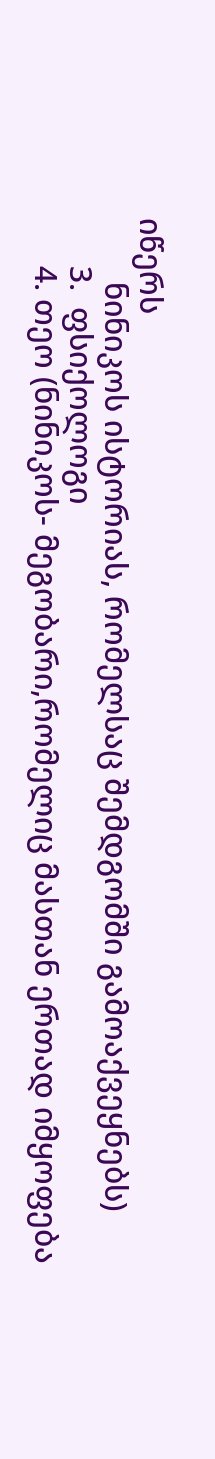იწერს
        ნინიკოს ისტორიას, რომელსაც შემდგომში გამოაქვეყნებს)
      3.  ფსიქოლოგი
      4. თეო (ნინიკოს- მეგობარი,რომელიც მასთან ერთად იმყოფება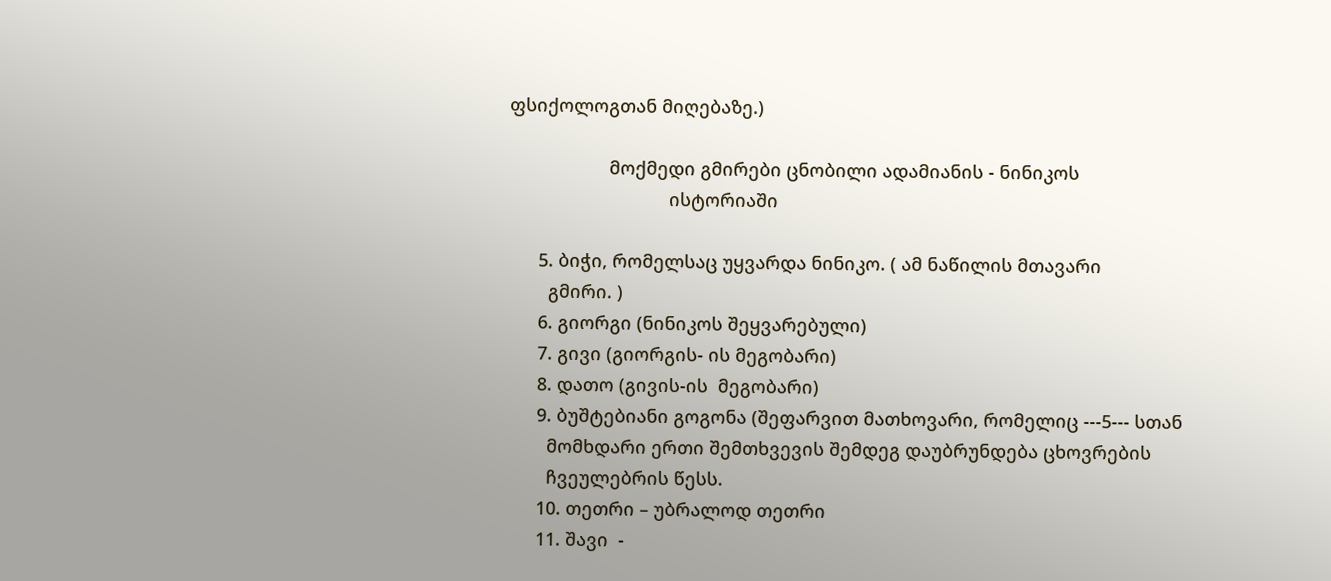ფსიქოლოგთან მიღებაზე.)

                    მოქმედი გმირები ცნობილი ადამიანის - ნინიკოს
                                ისტორიაში

      5. ბიჭი, რომელსაც უყვარდა ნინიკო. ( ამ ნაწილის მთავარი
        გმირი. )
      6. გიორგი (ნინიკოს შეყვარებული)
      7. გივი (გიორგის- ის მეგობარი)
      8. დათო (გივის-ის  მეგობარი)
      9. ბუშტებიანი გოგონა (შეფარვით მათხოვარი, რომელიც ---5--- სთან
        მომხდარი ერთი შემთხვევის შემდეგ დაუბრუნდება ცხოვრების
        ჩვეულებრის წესს.
      10. თეთრი – უბრალოდ თეთრი
      11. შავი  -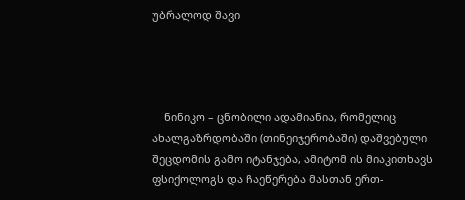უბრალოდ შავი




    ნინიკო – ცნობილი ადამიანია, რომელიც ახალგაზრდობაში (თინეიჯერობაში) დაშვებული შეცდომის გამო იტანჯება, ამიტომ ის მიაკითხავს
ფსიქოლოგს და ჩაეწერება მასთან ერთ-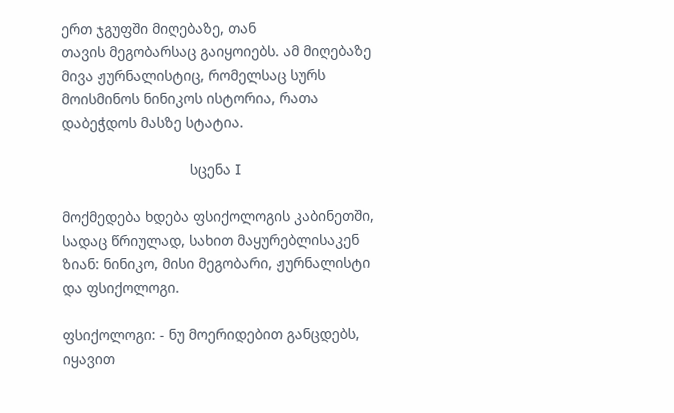ერთ ჯგუფში მიღებაზე, თან
თავის მეგობარსაც გაიყოიებს. ამ მიღებაზე მივა ჟურნალისტიც, რომელსაც სურს მოისმინოს ნინიკოს ისტორია, რათა დაბეჭდოს მასზე სტატია.

                                სცენა I

მოქმედება ხდება ფსიქოლოგის კაბინეთში, სადაც წრიულად, სახით მაყურებლისაკენ ზიან: ნინიკო, მისი მეგობარი, ჟურნალისტი და ფსიქოლოგი.

ფსიქოლოგი: - ნუ მოერიდებით განცდებს, იყავით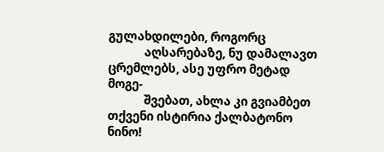გულახდილები, როგორც
            აღსარებაზე, ნუ დამალავთ ცრემლებს, ასე უფრო მეტად მოგე-
            შვებათ, ახლა კი გვიამბეთ თქვენი ისტირია ქალბატონო ნინო!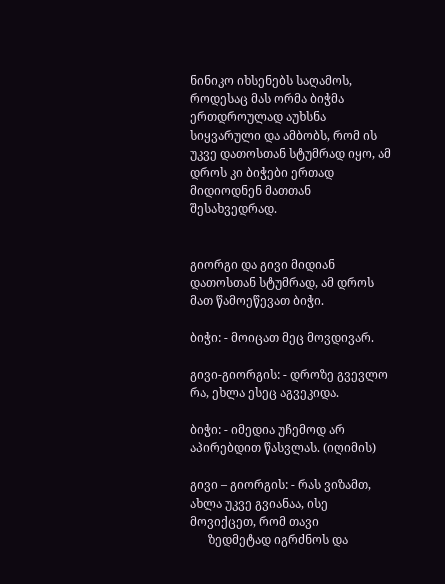ნინიკო იხსენებს საღამოს, როდესაც მას ორმა ბიჭმა ერთდროულად აუხსნა სიყვარული და ამბობს, რომ ის უკვე დათოსთან სტუმრად იყო, ამ დროს კი ბიჭები ერთად მიდიოდნენ მათთან შესახვედრად.


გიორგი და გივი მიდიან დათოსთან სტუმრად, ამ დროს მათ წამოეწევათ ბიჭი.

ბიჭი: - მოიცათ მეც მოვდივარ.

გივი-გიორგის: - დროზე გვევლო რა, ეხლა ესეც აგვეკიდა.

ბიჭი: - იმედია უჩემოდ არ აპირებდით წასვლას. (იღიმის)

გივი – გიორგის: - რას ვიზამთ, ახლა უკვე გვიანაა, ისე მოვიქცეთ, რომ თავი
      ზედმეტად იგრძნოს და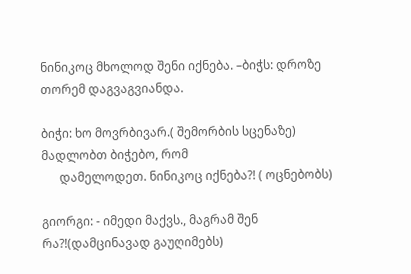ნინიკოც მხოლოდ შენი იქნება. –ბიჭს: დროზე თორემ დაგვაგვიანდა.

ბიჭი: ხო მოვრბივარ.( შემორბის სცენაზე) მადლობთ ბიჭებო, რომ
      დამელოდეთ. ნინიკოც იქნება?! ( ოცნებობს)

გიორგი: - იმედი მაქვს., მაგრამ შენ რა?!(დამცინავად გაუღიმებს)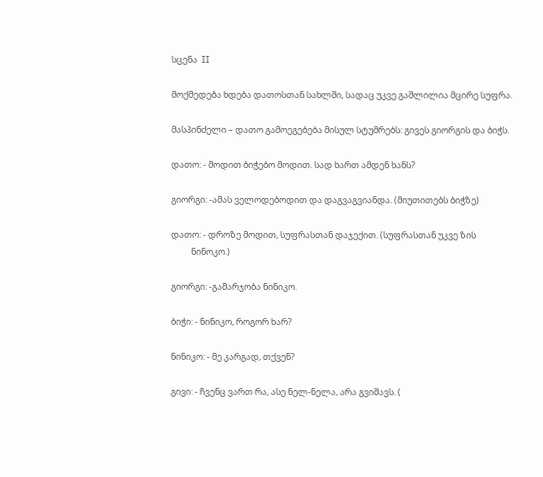სცენა  II

მოქმედება ხდება დათოსთან სახლში, სადაც უკვე გაშლილია მცირე სუფრა.

მასპინძელი – დათო გამოეგებება მისულ სტუმრებს: გივეს გიორგის და ბიჭს.

დათო: - მოდით ბიჭებო მოდით. სად ხართ ამდენ ხანს?

გიორგი: -ამას ველოდებოდით და დაგვაგვიანდა. (მიუთითებს ბიჭზე)

დათო: - დროზე მოდით, სუფრასთან დაჯექით. (სუფრასთან უკვე ზის
          ნინოკო.)

გიორგი: -გამარჯობა ნინიკო.

ბიჭი: - ნინიკო, როგორ ხარ?

ნინიკო: - მე კარგად, თქვენ?

გივი: - ჩვენც ვართ რა, ასე ნელ-ნელა, არა გვიშავს. (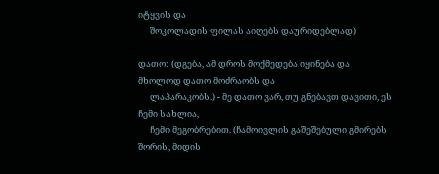იტყვის და
      შოკოლადის ფილას აიღებს დაურიდებლად)

დათო: (დგება, ამ დროს მოქმედება იყინება და მხოლოდ დათო მოძრაობს და
      ლაპარაკობს.) - მე დათო ვარ, თუ გნებავთ დავითი, ეს ჩემი სახლია,
      ჩემი მეგობრებით. (ჩამოივლის გაშეშებული გმირებს შორის, მიდის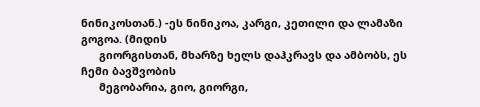ნინიკოსთან.) -ეს ნინიკოა, კარგი, კეთილი და ლამაზი გოგოა. (მიდის
      გიორგისთან, მხარზე ხელს დაჰკრავს და ამბობს, ეს ჩემი ბავშვობის
      მეგობარია, გიო, გიორგი,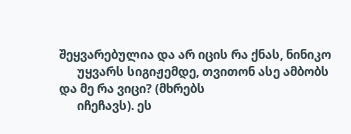შეყვარებულია და არ იცის რა ქნას, ნინიკო
      უყვარს სიგიჟემდე, თვითონ ასე ამბობს და მე რა ვიცი? (მხრებს
      იჩეჩავს). ეს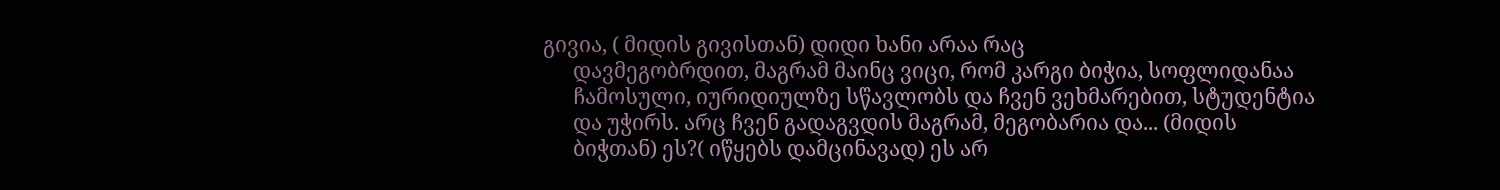გივია, ( მიდის გივისთან) დიდი ხანი არაა რაც
      დავმეგობრდით, მაგრამ მაინც ვიცი, რომ კარგი ბიჭია, სოფლიდანაა
      ჩამოსული, იურიდიულზე სწავლობს და ჩვენ ვეხმარებით, სტუდენტია
      და უჭირს. არც ჩვენ გადაგვდის მაგრამ, მეგობარია და... (მიდის
      ბიჭთან) ეს?( იწყებს დამცინავად) ეს არ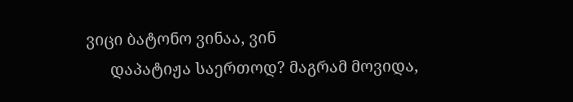ვიცი ბატონო ვინაა, ვინ
      დაპატიჟა საერთოდ? მაგრამ მოვიდა,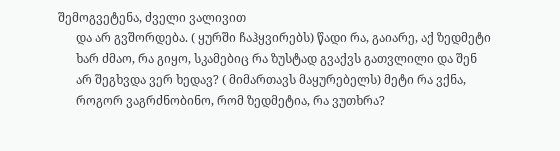შემოგვეტენა, ძველი ვალივით
      და არ გვშორდება. ( ყურში ჩაჰყვირებს) წადი რა, გაიარე, აქ ზედმეტი
      ხარ ძმაო, რა გიყო, სკამებიც რა ზუსტად გვაქვს გათვლილი და შენ
      არ შეგხვდა ვერ ხედავ? ( მიმართავს მაყურებელს) მეტი რა ვქნა,
      როგორ ვაგრძნობინო, რომ ზედმეტია, რა ვუთხრა?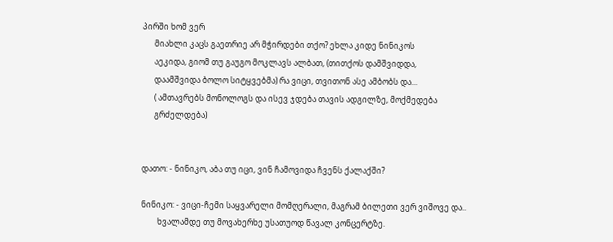პირში ხომ ვერ
      მიახლი კაცს გაეთრიე არ მჭირდები თქო? ეხლა კიდე ნინიკოს
      აეკიდა, გიომ თუ გაუგო მოკლავს ალბათ, (თითქოს დამშვიდდა,
      დაამშვიდა ბოლო სიტყვებმა) რა ვიცი, თვითონ ასე ამბობს და...
      ( ამთავრებს მონოლოგს და ისევ ჯდება თავის ადგილზე, მოქმედება
      გრძელდება)


დათო: - ნინიკო, აბა თუ იცი, ვინ ჩამოვიდა ჩვენს ქალაქში?

ნინიკო: - ვიცი-ჩემი საყვარელი მომღერალი, მაგრამ ბილეთი ვერ ვიშოვე და..
        ხვალამდე თუ მოვახერხე უსათუოდ წავალ კონცერტზე.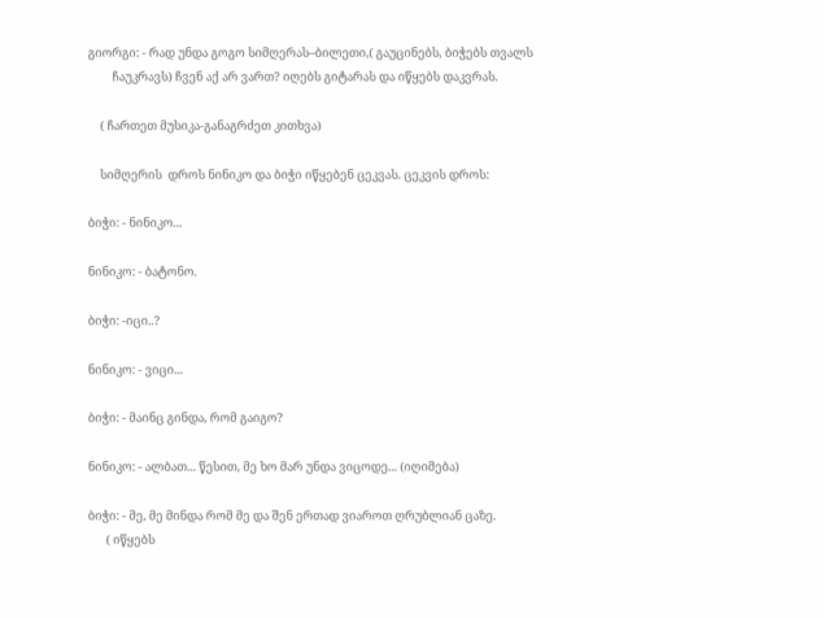გიორგი: - რად უნდა გოგო სიმღერას–ბილეთი,( გაუცინებს, ბიჭებს თვალს
        ჩაუკრავს) ჩვენ აქ არ ვართ? იღებს გიტარას და იწყებს დაკვრას.

    ( ჩართეთ მუსიკა-განაგრძეთ კითხვა)

    სიმღერის  დროს ნინიკო და ბიჭი იწყებენ ცეკვას. ცეკვის დროს:

ბიჭი: - ნინიკო...

ნინიკო: - ბატონო.

ბიჭი: -იცი..?

ნინიკო: - ვიცი...

ბიჭი: - მაინც გინდა, რომ გაიგო?

ნინიკო: - ალბათ... წესით, მე ხო მარ უნდა ვიცოდე... (იღიმება)

ბიჭი: - მე, მე მინდა რომ მე და შენ ერთად ვიაროთ ღრუბლიან ცაზე.
      ( იწყებს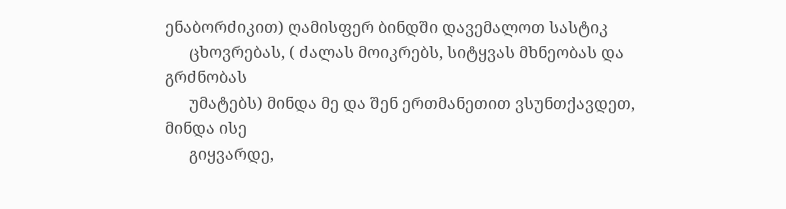ენაბორძიკით) ღამისფერ ბინდში დავემალოთ სასტიკ
      ცხოვრებას, ( ძალას მოიკრებს, სიტყვას მხნეობას და გრძნობას
      უმატებს) მინდა მე და შენ ერთმანეთით ვსუნთქავდეთ,  მინდა ისე
      გიყვარდე,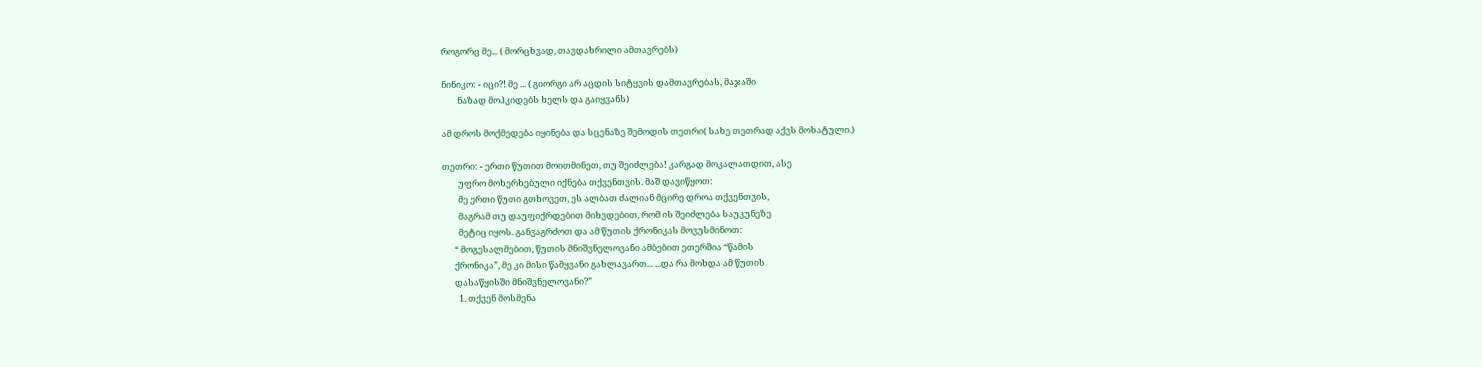როგორც მე... ( მორცხვად, თავდახრილი ამთავრებს)

ნინიკო: - იცი?! მე ... ( გიორგი არ აცდის სიტყვის დამთავრებას, მაჯაში
        ნაზად მოჰკიდებს ხელს და გაიყვანს)

ამ დროს მოქმედება იყინება და სცენაზე შემოდის თეთრი( სახე თეთრად აქვს მოხატული.)

თეთრი: - ერთი წუთით მოითმინეთ, თუ შეიძლება! კარგად მოკალათდით, ასე
        უფრო მოხერხებული იქნება თქვენთვის. მაშ დავიწყოთ:
        მე ერთი წუთი გთხოვეთ, ეს ალბათ ძალიან მცირე დროა თქვენთვის,
        მაგრამ თუ დაუფიქრდებით მიხვდებით, რომ ის შეიძლება საუკუნეზე
        მეტიც იყოს. განვაგრძოთ და ამ წუთის ქრონიკას მოვუსმინოთ:
      “ მოგესალმებით, წუთის მნიშვნელოვანი ამბებით ეთერშია “წამის
      ქრონიკა”, მე კი მისი წამყვანი გახლავართ... ...და რა მოხდა ამ წუთის
      დასაწყისში მნიშვნელოვანი?”
        1. თქვენ მოსმენა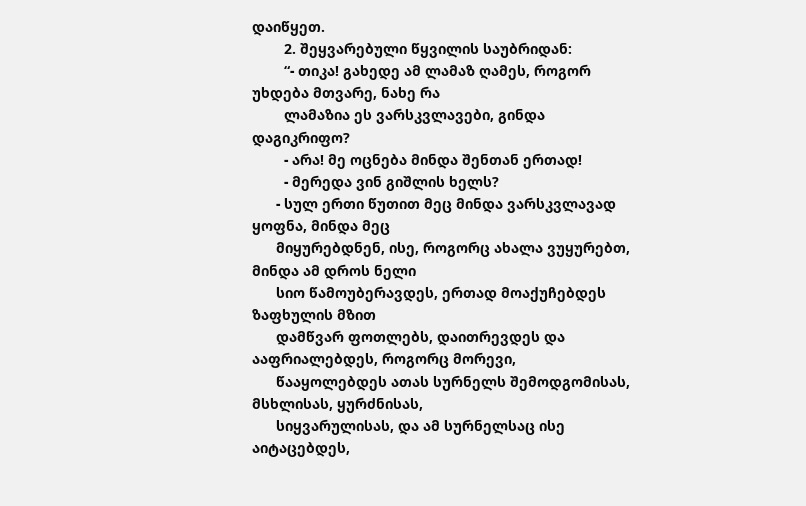დაიწყეთ.
        2. შეყვარებული წყვილის საუბრიდან:
        “- თიკა! გახედე ამ ლამაზ ღამეს, როგორ უხდება მთვარე, ნახე რა
        ლამაზია ეს ვარსკვლავები, გინდა დაგიკრიფო?
        - არა! მე ოცნება მინდა შენთან ერთად!
        - მერედა ვინ გიშლის ხელს?
      - სულ ერთი წუთით მეც მინდა ვარსკვლავად ყოფნა, მინდა მეც
      მიყურებდნენ, ისე, როგორც ახალა ვუყურებთ, მინდა ამ დროს ნელი
      სიო წამოუბერავდეს, ერთად მოაქუჩებდეს ზაფხულის მზით
      დამწვარ ფოთლებს, დაითრევდეს და ააფრიალებდეს, როგორც მორევი,
      წააყოლებდეს ათას სურნელს შემოდგომისას, მსხლისას, ყურძნისას,
      სიყვარულისას, და ამ სურნელსაც ისე აიტაცებდეს,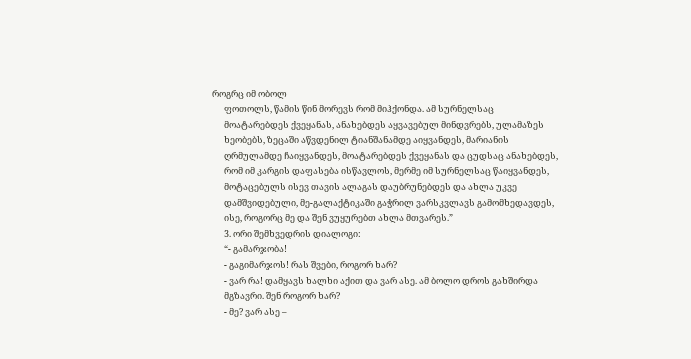როგრც იმ ობოლ
      ფოთოლს, წამის წინ მორევს რომ მიჰქონდა. ამ სურნელსაც
      მოატარებდეს ქვეყანას, ანახებდეს აყვავებულ მინდვრებს, ულამაზეს
      ხეობებს, ზეცაში აწვდენილ ტიანშანამდე აიყვანდეს, მარიანის
      ღრმულამდე ჩაიყვანდეს, მოატარებდეს ქვეყანას და ცუდსაც ანახებდეს,
      რომ იმ კარგის დაფასება ისწავლოს, მერმე იმ სურნელსაც წაიყვანდეს,
      მოტაცებულს ისევ თავის ალაგას დაუბრუნებდეს და ახლა უკვე
      დამშვიდებული, მე-გალაქტიკაში გაჭრილ ვარსკვლავს გამომხედავდეს,
      ისე, როგორც მე და შენ ვუყურებთ ახლა მთვარეს.”
      3. ორი შემხვედრის დიალოგი:
      “- გამარჯობა!
      - გაგიმარჯოს! რას შვები, როგორ ხარ?
      - ვარ რა! დამყავს ხალხი აქით და ვარ ასე. ამ ბოლო დროს გახშირდა
      მგზავრი. შენ როგორ ხარ?
      - მე? ვარ ასე –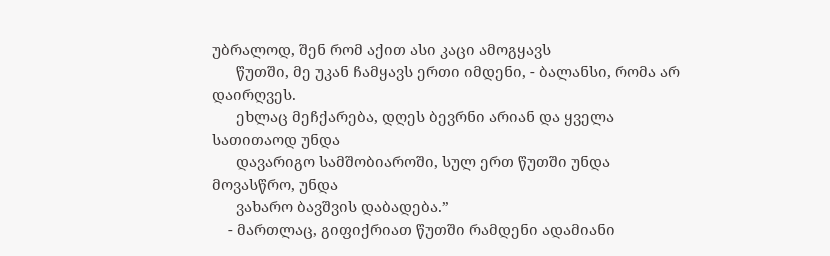უბრალოდ, შენ რომ აქით ასი კაცი ამოგყავს
      წუთში, მე უკან ჩამყავს ერთი იმდენი, - ბალანსი, რომა არ დაირღვეს.
      ეხლაც მეჩქარება, დღეს ბევრნი არიან და ყველა სათითაოდ უნდა
      დავარიგო სამშობიაროში, სულ ერთ წუთში უნდა მოვასწრო, უნდა
      ვახარო ბავშვის დაბადება.”
    - მართლაც, გიფიქრიათ წუთში რამდენი ადამიანი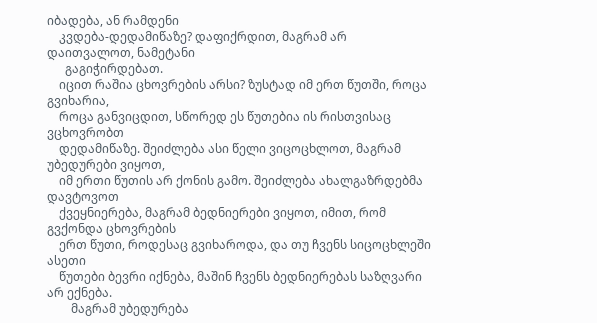იბადება, ან რამდენი
    კვდება-დედამიწაზე? დაფიქრდით, მაგრამ არ დაითვალოთ, ნამეტანი
      გაგიჭირდებათ.
    იცით რაშია ცხოვრების არსი? ზუსტად იმ ერთ წუთში, როცა გვიხარია,
    როცა განვიცდით, სწორედ ეს წუთებია ის რისთვისაც ვცხოვრობთ
    დედამიწაზე. შეიძლება ასი წელი ვიცოცხლოთ, მაგრამ უბედურები ვიყოთ,
    იმ ერთი წუთის არ ქონის გამო. შეიძლება ახალგაზრდებმა დავტოვოთ
    ქვეყნიერება, მაგრამ ბედნიერები ვიყოთ, იმით, რომ გვქონდა ცხოვრების
    ერთ წუთი, როდესაც გვიხაროდა, და თუ ჩვენს სიცოცხლეში ასეთი
    წუთები ბევრი იქნება, მაშინ ჩვენს ბედნიერებას საზღვარი არ ექნება.
        მაგრამ უბედურება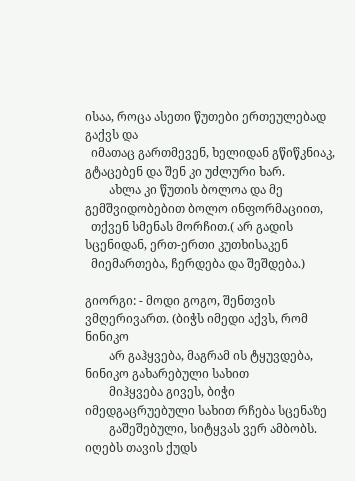ისაა, როცა ასეთი წუთები ერთეულებად გაქვს და
  იმათაც გართმევენ, ხელიდან გწიწკნიაკ, გტაცებენ და შენ კი უძლური ხარ.
        ახლა კი წუთის ბოლოა და მე გემშვიდობებით ბოლო ინფორმაციით,
  თქვენ სმენას მორჩით.( არ გადის სცენიდან, ერთ-ერთი კუთხისაკენ
  მიემართება, ჩერდება და შეშდება.)

გიორგი: - მოდი გოგო, შენთვის ვმღერივართ. (ბიჭს იმედი აქვს, რომ ნინიკო
        არ გაჰყვება, მაგრამ ის ტყუვდება, ნინიკო გახარებული სახით
        მიჰყვება გივეს, ბიჭი იმედგაცრუებული სახით რჩება სცენაზე
        გაშეშებული, სიტყვას ვერ ამბობს. იღებს თავის ქუდს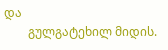და
        გულგატეხილ მიდის.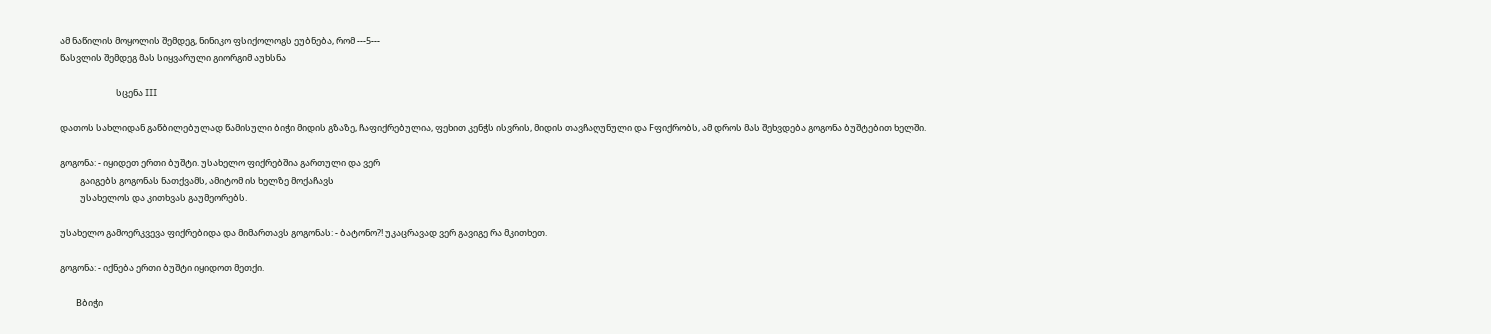ამ ნაწილის მოყოლის შემდეგ, ნინიკო ფსიქოლოგს ეუბნება, რომ ---5---
წასვლის შემდეგ მას სიყვარული გიორგიმ აუხსნა

                            სცენა III

დათოს სახლიდან გაწბილებულად წამისული ბიჭი მიდის გზაზე, ჩაფიქრებულია, ფეხით კენჭს ისვრის, მიდის თავჩაღუნული და Fფიქრობს, ამ დროს მას შეხვდება გოგონა ბუშტებით ხელში.

გოგონა: - იყიდეთ ერთი ბუშტი. უსახელო ფიქრებშია გართული და ვერ
          გაიგებს გოგონას ნათქვამს, ამიტომ ის ხელზე მოქაჩავს
          უსახელოს და კითხვას გაუმეორებს.

უსახელო გამოერკვევა ფიქრებიდა და მიმართავს გოგონას: - ბატონო?! უკაცრავად ვერ გავიგე რა მკითხეთ.

გოგონა: - იქნება ერთი ბუშტი იყიდოთ მეთქი.

        Bბიჭი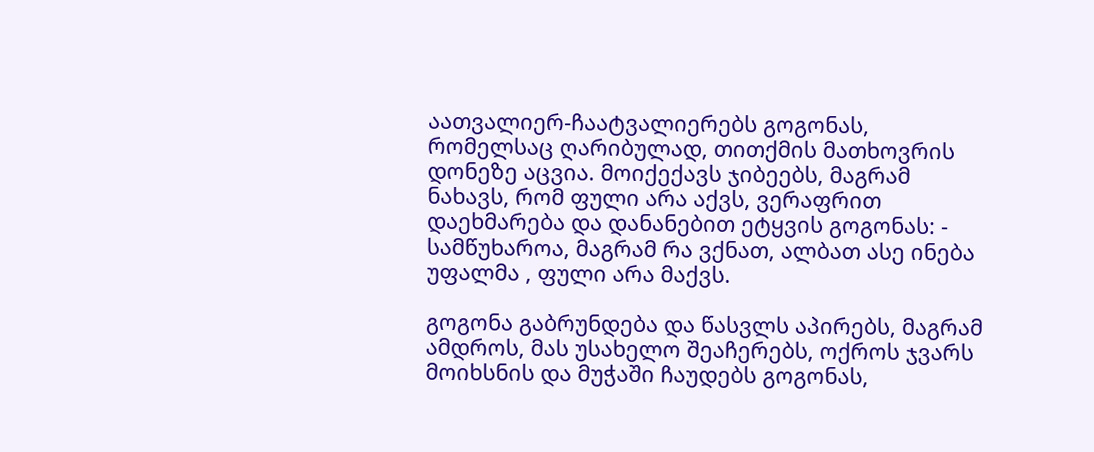აათვალიერ-ჩაატვალიერებს გოგონას, რომელსაც ღარიბულად, თითქმის მათხოვრის დონეზე აცვია. მოიქექავს ჯიბეებს, მაგრამ ნახავს, რომ ფული არა აქვს, ვერაფრით დაეხმარება და დანანებით ეტყვის გოგონას: - სამწუხაროა, მაგრამ რა ვქნათ, ალბათ ასე ინება უფალმა , ფული არა მაქვს.

გოგონა გაბრუნდება და წასვლს აპირებს, მაგრამ ამდროს, მას უსახელო შეაჩერებს, ოქროს ჯვარს მოიხსნის და მუჭაში ჩაუდებს გოგონას,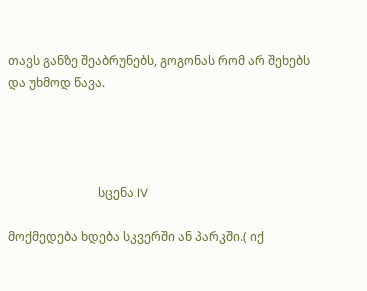თავს განზე შეაბრუნებს, გოგონას რომ არ შეხებს და უხმოდ წავა.




                              სცენა IV

მოქმედება ხდება სკვერში ან პარკში.( იქ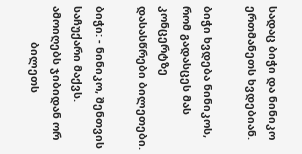სადაც ბიჭი და ნინიკო
ერთმანეთს ხვდებიან.

ბიჭი ხვდება ნინიკოს, რომ გადასცეს მას კონცერტზე დასასწრები ბილეთები.

ბიჭი: - ნინიკო, შენთვის საჩუქარი მაქვს. ამოიღებს ჯიბიდან ორ
            ბილეთს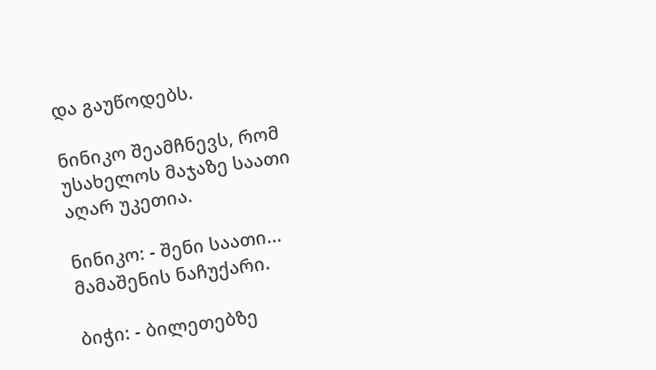და გაუწოდებს.

ნინიკო შეამჩნევს, რომ უსახელოს მაჯაზე საათი აღარ უკეთია.

ნინიკო: - შენი საათი... მამაშენის ნაჩუქარი.

ბიჭი: - ბილეთებზე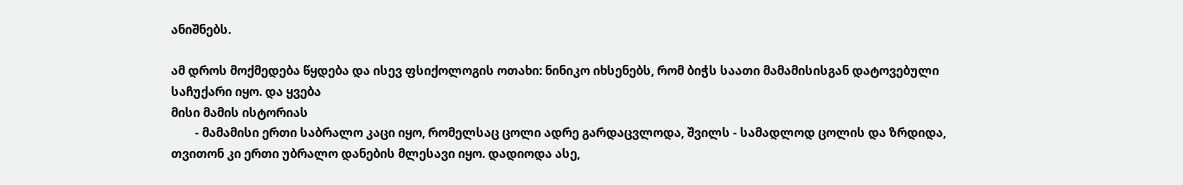ანიშნებს.

ამ დროს მოქმედება წყდება და ისევ ფსიქოლოგის ოთახი: ნინიკო იხსენებს, რომ ბიჭს საათი მამამისისგან დატოვებული საჩუქარი იყო. და ყვება
მისი მამის ისტორიას
        - მამამისი ერთი საბრალო კაცი იყო, რომელსაც ცოლი ადრე გარდაცვლოდა, შვილს - სამადლოდ ცოლის და ზრდიდა, თვითონ კი ერთი უბრალო დანების მლესავი იყო. დადიოდა ასე,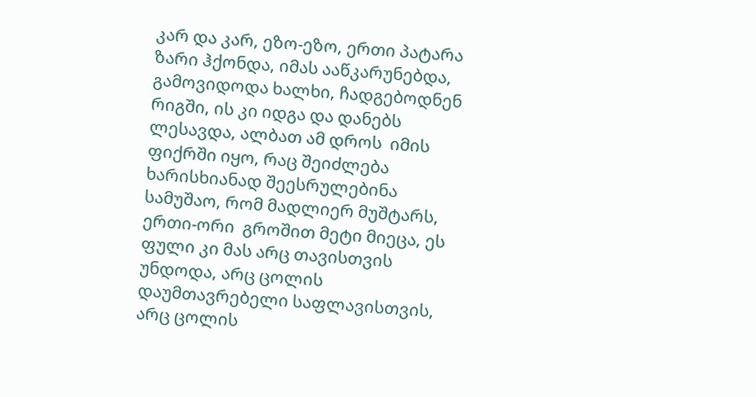კარ და კარ, ეზო-ეზო, ერთი პატარა ზარი ჰქონდა, იმას ააწკარუნებდა, გამოვიდოდა ხალხი, ჩადგებოდნენ რიგში, ის კი იდგა და დანებს ლესავდა, ალბათ ამ დროს  იმის ფიქრში იყო, რაც შეიძლება ხარისხიანად შეესრულებინა სამუშაო, რომ მადლიერ მუშტარს, ერთი-ორი  გროშით მეტი მიეცა, ეს ფული კი მას არც თავისთვის უნდოდა, არც ცოლის დაუმთავრებელი საფლავისთვის, არც ცოლის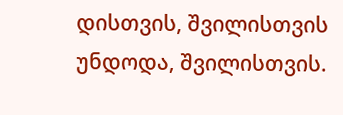დისთვის, შვილისთვის უნდოდა, შვილისთვის.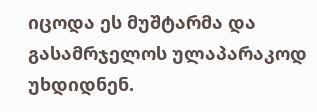იცოდა ეს მუშტარმა და გასამრჯელოს ულაპარაკოდ უხდიდნენ.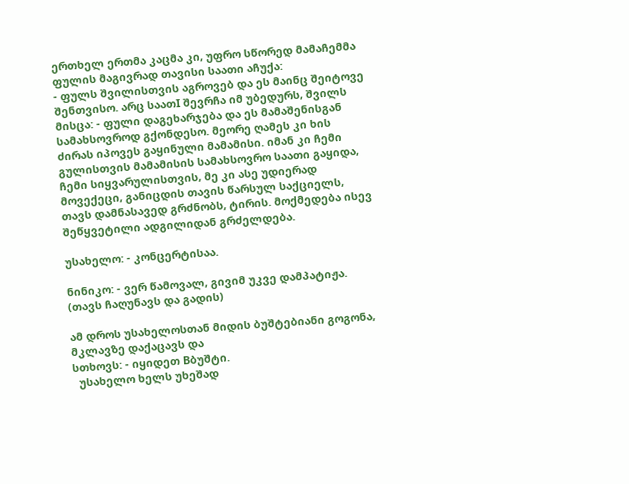ერთხელ ერთმა კაცმა კი, უფრო სწორედ მამაჩემმა ფულის მაგივრად თავისი საათი აჩუქა:
- ფულს შვილისთვის აგროვებ და ეს მაინც შეიტოვე შენთვისო. არც საათI შევრჩა იმ უბედურს, შვილს მისცა: - ფული დაგეხარჯება და ეს მამაშენისგან სამახსოვროდ გქონდესო. მეორე ღამეს კი ხის ძირას იპოვეს გაყინული მამამისი. იმან კი ჩემი გულისთვის მამამისის სამახსოვრო საათი გაყიდა, ჩემი სიყვარულისთვის, მე კი ასე უდიერად მოვექეცი, განიცდის თავის წარსულ საქციელს, თავს დამნასავედ გრძნობს, ტირის. მოქმედება ისევ შეწყვეტილი ადგილიდან გრძელდება.

უსახელო: - კონცერტისაა.

ნინიკო: - ვერ წამოვალ, გივიმ უკვე დამპატიჟა. (თავს ჩაღუნავს და გადის)

ამ დროს უსახელოსთან მიდის ბუშტებიანი გოგონა, მკლავზე დაქაცავს და
სთხოვს: - იყიდეთ Bბუშტი.
  უსახელო ხელს უხეშად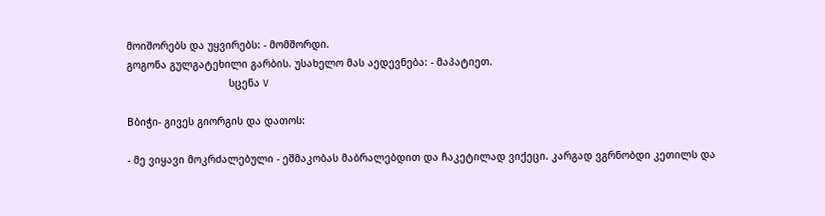მოიშორებს და უყვირებს: - მომშორდი.
გოგონა გულგატეხილი გარბის. უსახელო მას აედევნება: - მაპატიეთ.
                                  სცენა V

Bბიჭი- გივეს გიორგის და დათოს:

- მე ვიყავი მოკრძალებული - ეშმაკობას მაბრალებდით და ჩაკეტილად ვიქეცი. კარგად ვგრნობდი კეთილს და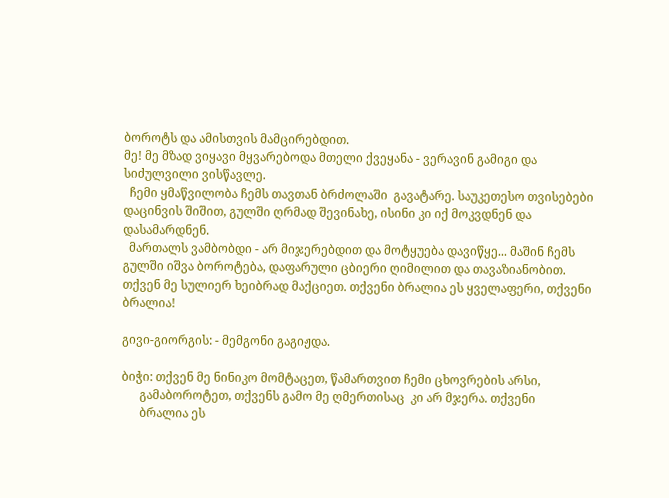ბოროტს და ამისთვის მამცირებდით.
მე! მე მზად ვიყავი მყვარებოდა მთელი ქვეყანა - ვერავინ გამიგი და სიძულვილი ვისწავლე.
  ჩემი ყმაწვილობა ჩემს თავთან ბრძოლაში  გავატარე. საუკეთესო თვისებები დაცინვის შიშით, გულში ღრმად შევინახე, ისინი კი იქ მოკვდნენ და დასამარდნენ.
  მართალს ვამბობდი - არ მიჯერებდით და მოტყუება დავიწყე... მაშინ ჩემს გულში იშვა ბოროტება, დაფარული ცბიერი ღიმილით და თავაზიანობით.
თქვენ მე სულიერ ხეიბრად მაქციეთ. თქვენი ბრალია ეს ყველაფერი, თქვენი ბრალია!

გივი-გიორგის: - მემგონი გაგიჟდა.

ბიჭი: თქვენ მე ნინიკო მომტაცეთ, წამართვით ჩემი ცხოვრების არსი,
      გამაბოროტეთ, თქვენს გამო მე ღმერთისაც  კი არ მჯერა. თქვენი
      ბრალია ეს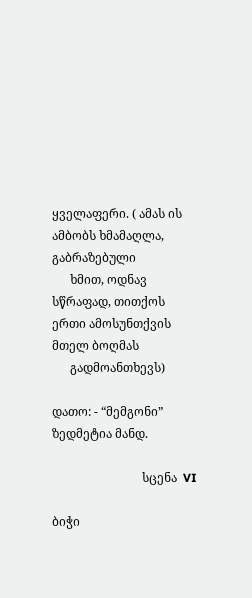ყველაფერი. ( ამას ის ამბობს ხმამაღლა, გაბრაზებული
      ხმით, ოდნავ სწრაფად, თითქოს ერთი ამოსუნთქვის მთელ ბოღმას
      გადმოანთხევს)

დათო: - “მემგონი” ზედმეტია მანდ.

                              სცენა  VI

ბიჭი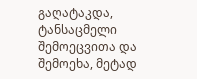გაღატაკდა, ტანსაცმელი შემოეცვითა და შემოეხა, მეტად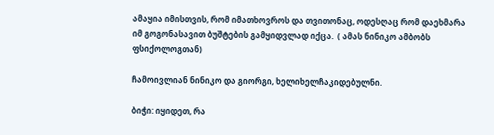ამაყია იმისთვის, რომ იმათხოვროს და თვითონაც, ოდესღაც რომ დაეხმარა იმ გოგონასავით ბუშტების გამყიდვლად იქცა.  ( ამას ნინიკო ამბობს ფსიქოლოგთან)

ჩამოივლიან ნინიკო და გიორგი, ხელიხელჩაკიდებულნი.

ბიჭი: იყიდეთ, რა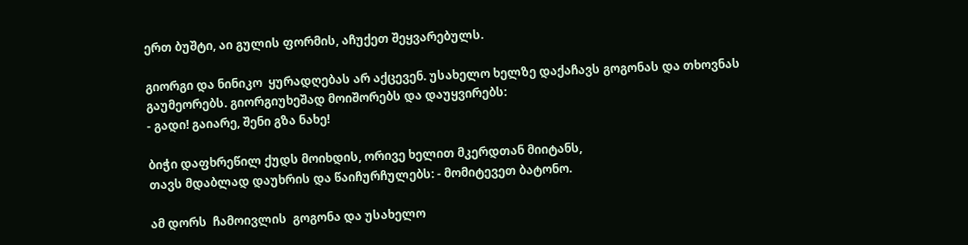ერთ ბუშტი, აი გულის ფორმის, აჩუქეთ შეყვარებულს.

გიორგი და ნინიკო  ყურადღებას არ აქცევენ. უსახელო ხელზე დაქაჩავს გოგონას და თხოვნას გაუმეორებს. გიორგიუხეშად მოიშორებს და დაუყვირებს:
- გადი! გაიარე, შენი გზა ნახე!

ბიჭი დაფხრეწილ ქუდს მოიხდის, ორივე ხელით მკერდთან მიიტანს,
თავს მდაბლად დაუხრის და წაიჩურჩულებს: - მომიტევეთ ბატონო.

ამ დორს  ჩამოივლის  გოგონა და უსახელო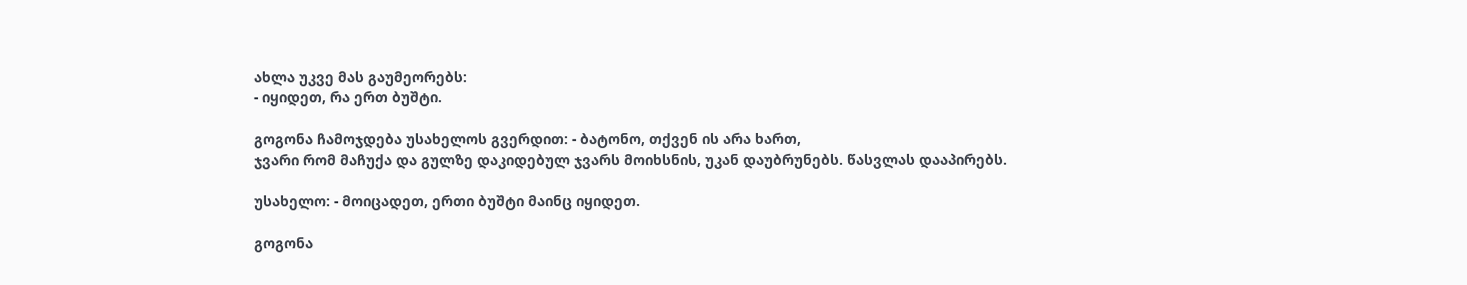ახლა უკვე მას გაუმეორებს:
- იყიდეთ, რა ერთ ბუშტი.

გოგონა ჩამოჯდება უსახელოს გვერდით: - ბატონო, თქვენ ის არა ხართ,
ჯვარი რომ მაჩუქა და გულზე დაკიდებულ ჯვარს მოიხსნის, უკან დაუბრუნებს. წასვლას დააპირებს.

უსახელო: - მოიცადეთ, ერთი ბუშტი მაინც იყიდეთ.

გოგონა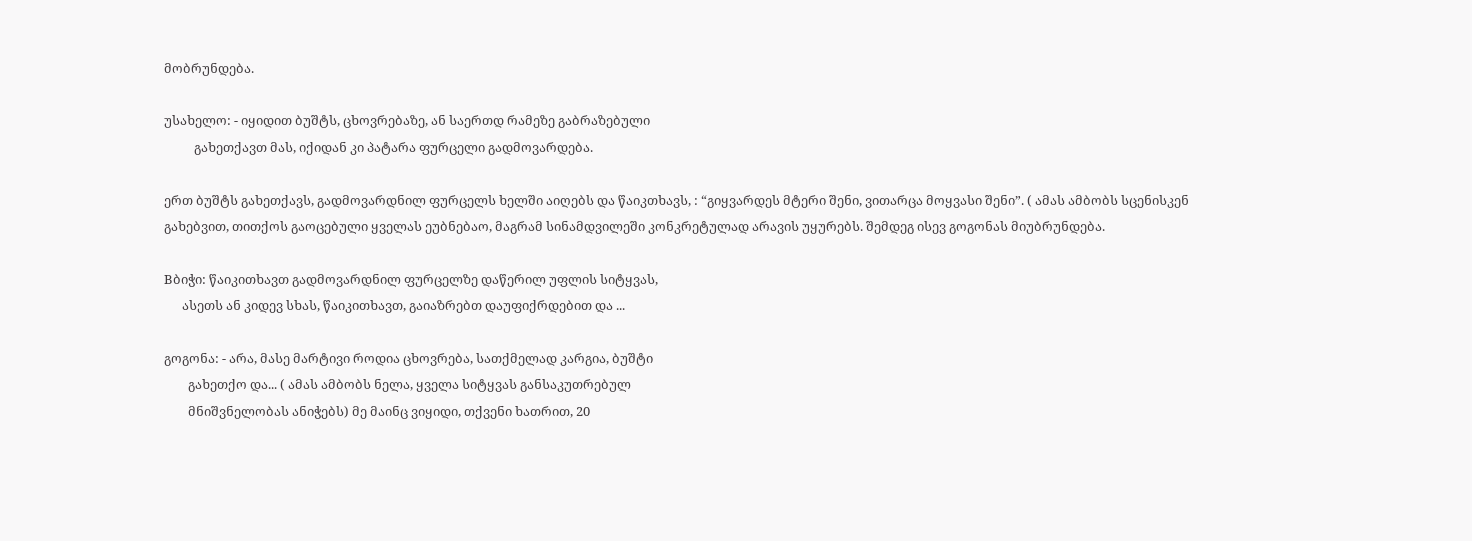მობრუნდება.

უსახელო: - იყიდით ბუშტს, ცხოვრებაზე, ან საერთდ რამეზე გაბრაზებული
          გახეთქავთ მას, იქიდან კი პატარა ფურცელი გადმოვარდება.

ერთ ბუშტს გახეთქავს, გადმოვარდნილ ფურცელს ხელში აიღებს და წაიკთხავს, : “გიყვარდეს მტერი შენი, ვითარცა მოყვასი შენი”. ( ამას ამბობს სცენისკენ გახებვით, თითქოს გაოცებული ყველას ეუბნებაო, მაგრამ სინამდვილეში კონკრეტულად არავის უყურებს. შემდეგ ისევ გოგონას მიუბრუნდება.

Bბიჭი: წაიკითხავთ გადმოვარდნილ ფურცელზე დაწერილ უფლის სიტყვას,
      ასეთს ან კიდევ სხას, წაიკითხავთ, გაიაზრებთ დაუფიქრდებით და ...

გოგონა: - არა, მასე მარტივი როდია ცხოვრება, სათქმელად კარგია, ბუშტი
        გახეთქო და... ( ამას ამბობს ნელა, ყველა სიტყვას განსაკუთრებულ
        მნიშვნელობას ანიჭებს) მე მაინც ვიყიდი, თქვენი ხათრით, 20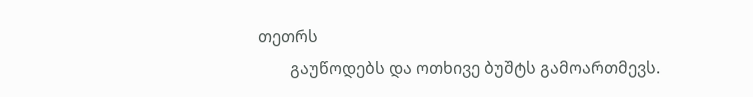თეთრს
        გაუწოდებს და ოთხივე ბუშტს გამოართმევს.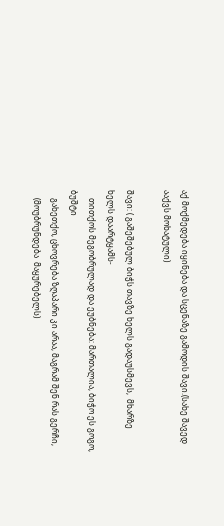აქ მოქმედება იყინება და სცენაზე გამოდის შავი.(სახე შავედ ააქვს მოხატული)

შავი: ( გაშეშებულ ბიჭს თავზე ხელს გადაუსმევს,  მხარზე ხელს დაარტყამს-
    თითქოს მეგობრულად და ეუბნება: მართალია, ბიჭო ეს გოგო, ბუშტი
    გახეთქო, ცხოვრება ზღაპარი კი არაა, მაგრამ შენ რას გერჩი,
    (მოუბრუნდება  მაყურებელს)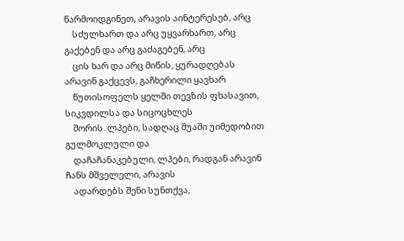წარმოიდგინეთ, არავის აინტერესებ, არც
    სძულხართ და არც უყვარხართ, არც გაქებენ და არც გაძაგებენ, არც
    ცის ხარ და არც მიწის, ყურადღებას არავინ გაქცევს, გაჩხერილი ყავხარ
    წუთისოფელს ყელში თევზის ფხასავით, სიკვდილსა და სიცოცხლეს
    შორის. ლპები, სადღაც შუაში უიმედობით გულმოკლული და
    დაჩაჩანაკებული, ლპები, რადგან არავინ ჩანს მშველელი, არავის
    ადარდებს შენი სუნთქვა,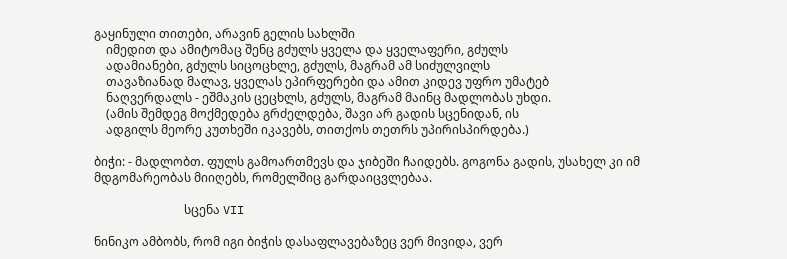გაყინული თითები, არავინ გელის სახლში
    იმედით და ამიტომაც შენც გძულს ყველა და ყველაფერი, გძულს
    ადამიანები, გძულს სიცოცხლე, გძულს, მაგრამ ამ სიძულვილს
    თავაზიანად მალავ, ყველას ეპირფერები და ამით კიდევ უფრო უმატებ
    ნაღვერდალს - ეშმაკის ცეცხლს, გძულს, მაგრამ მაინც მადლობას უხდი.
    (ამის შემდეგ მოქმედება გრძელდება, შავი არ გადის სცენიდან, ის
    ადგილს მეორე კუთხეში იკავებს, თითქოს თეთრს უპირისპირდება.)

ბიჭი: - მადლობთ. ფულს გამოართმევს და ჯიბეში ჩაიდებს. გოგონა გადის, უსახელ კი იმ მდგომარეობას მიიღებს, რომელშიც გარდაიცვლებაა.

                              სცენა VII

ნინიკო ამბობს, რომ იგი ბიჭის დასაფლავებაზეც ვერ მივიდა, ვერ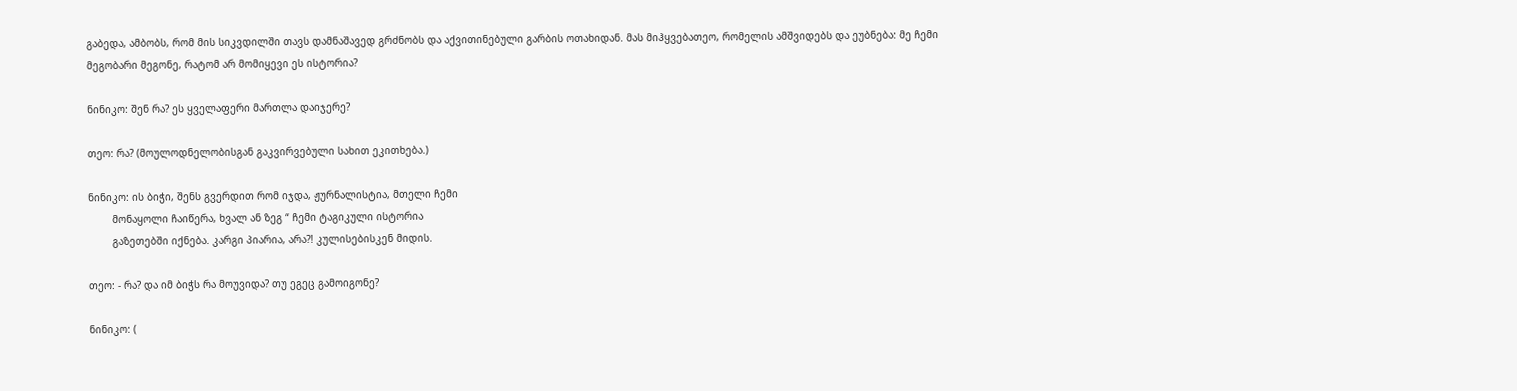გაბედა, ამბობს, რომ მის სიკვდილში თავს დამნაშავედ გრძნობს და აქვითინებული გარბის ოთახიდან. მას მიჰყვებათეო, რომელის ამშვიდებს და ეუბნება: მე ჩემი მეგობარი მეგონე, რატომ არ მომიყევი ეს ისტორია?

ნინიკო: შენ რა? ეს ყველაფერი მართლა დაიჯერე?

თეო: რა? (მოულოდნელობისგან გაკვირვებული სახით ეკითხება.)

ნინიკო: ის ბიჭი, შენს გვერდით რომ იჯდა, ჟურნალისტია, მთელი ჩემი
        მონაყოლი ჩაიწერა, ხვალ ან ზეგ “ ჩემი ტაგიკული ისტორია
        გაზეთებში იქნება. კარგი პიარია, არა?! კულისებისკენ მიდის.

თეო: - რა? და იმ ბიჭს რა მოუვიდა? თუ ეგეც გამოიგონე?

ნინიკო: (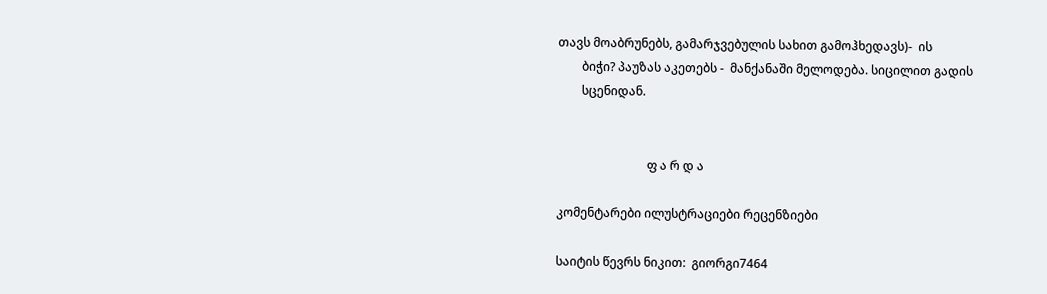თავს მოაბრუნებს, გამარჯვებულის სახით გამოჰხედავს)-  ის
        ბიჭი? პაუზას აკეთებს -  მანქანაში მელოდება. სიცილით გადის
        სცენიდან.


                              ფ ა რ დ ა

კომენტარები ილუსტრაციები რეცენზიები

საიტის წევრს ნიკით:  გიორგი7464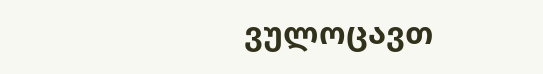ვულოცავთ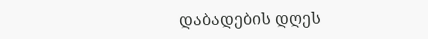დაბადების დღეს